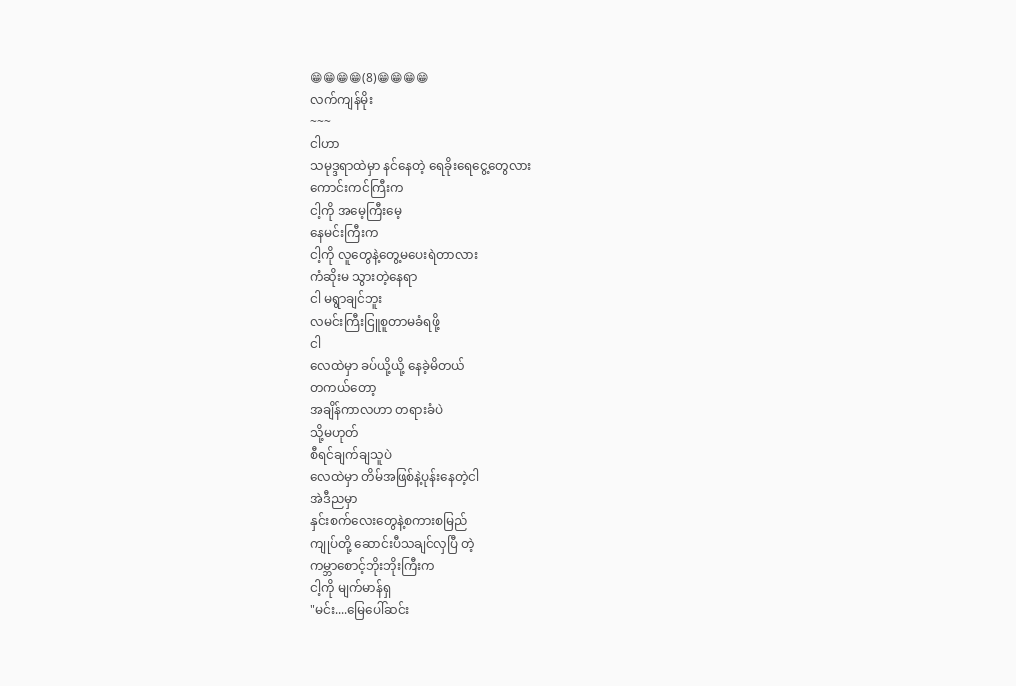😁😁😁😁(8)😁😁😁😁
လက်ကျန်မိုး
~~~
ငါဟာ
သမုဒ္ဒရာထဲမှာ နင်နေတဲ့ ရေခိုးရေငွေ့တွေလား
ကောင်းကင်ကြီးက
ငါ့ကို အမေ့ကြီးမေ့
နေမင်းကြီးက
ငါ့ကို လူတွေနဲ့တွေ့မပေးရဲတာလား
ကံဆိုးမ သွားတဲ့နေရာ
ငါ မရွာချင်ဘူး
လမင်းကြီးငြူစူတာမခံရဖို့
ငါ
လေထဲမှာ ခပ်ယို့ယို့ နေခဲ့မိတယ်
တကယ်တော့
အချိန်ကာလဟာ တရားခံပဲ
သို့မဟုတ်
စီရင်ချက်ချသူပဲ
လေထဲမှာ တိမ်အဖြစ်နဲ့ပုန်းနေတဲ့ငါ
အဲဒီညမှာ
နှင်းစက်လေးတွေနဲ့စကားစမြည်
ကျုပ်တို့ ဆောင်းပီသချင်လှပြီ တဲ့
ကမ္ဘာစောင့်ဘိုးဘိုးကြီးက
ငါ့ကို မျက်မာန်ရှ
"မင်း....မြေပေါ်ဆင်း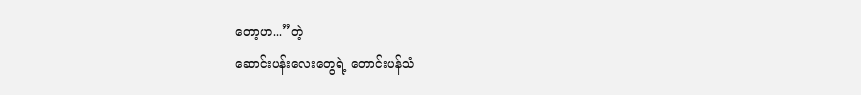တော့ဟ...”တဲ့
ဆောင်းပန်းလေးတွေရဲ့ တောင်းပန်သံ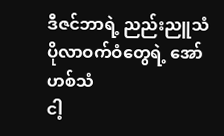ဒီဇင်ဘာရဲ့ ညည်းညူသံ
ပိုလာဝက်ဝံတွေရဲ့ အော်ဟစ်သံ
ငါ့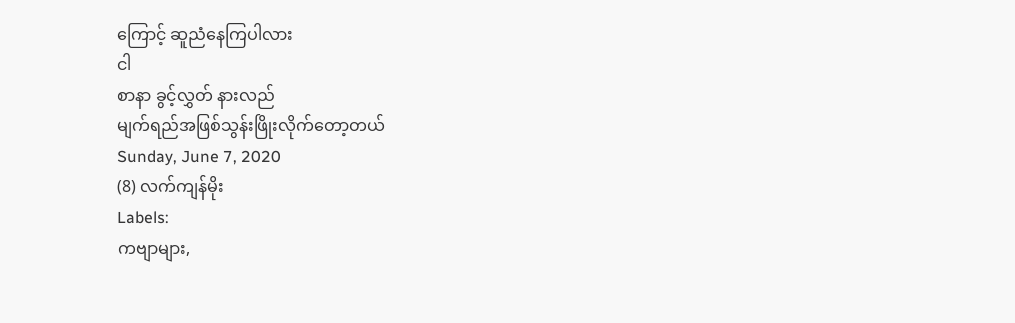ကြောင့် ဆူညံနေကြပါလား
ငါ
စာနာ ခွင့်လွှတ် နားလည်
မျက်ရည်အဖြစ်သွန်းဖြိုးလိုက်တော့တယ်
Sunday, June 7, 2020
(8) လက်ကျန်မိုး
Labels:
ကဗျာများ,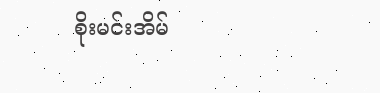စိုးမင်းအိမ်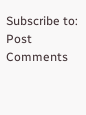Subscribe to:
Post Comments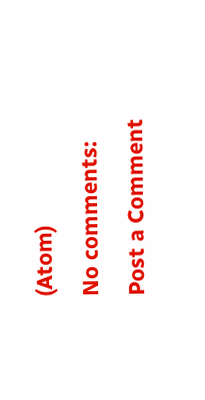(Atom)
No comments:
Post a Comment